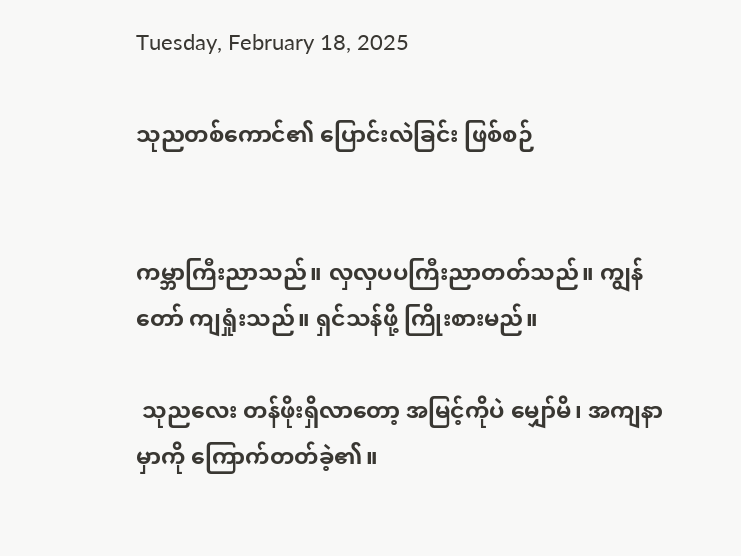Tuesday, February 18, 2025

သုညတစ်ကောင်၏ ပြောင်းလဲခြင်း ဖြစ်စဉ်


ကမ္ဘာကြီးညာသည်။ လှလှပပကြီးညာတတ်သည်။ ကျွန်တော် ကျရှုံးသည်။ ရှင်သန်ဖို့ ကြိုးစားမည်။

 သုညလေး တန်ဖိုးရှိလာတော့ အမြင့်ကိုပဲ မျှော်မိ၊ အကျနာမှာကို ကြောက်တတ်ခဲ့၏။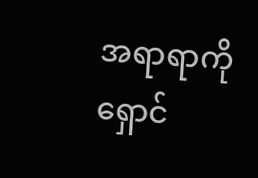အရာရာကိုရှောင်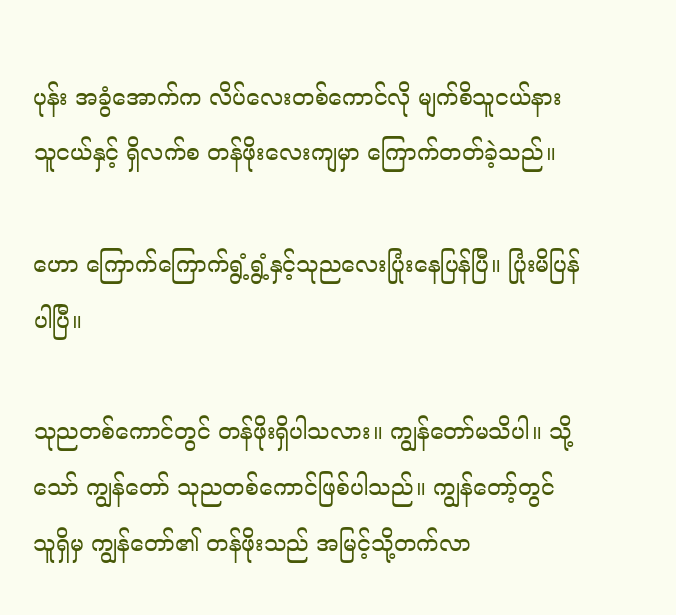ပုန်း အခွံအောက်က လိပ်လေးတစ်ကောင်လို မျက်စိသူငယ်နားသူငယ်နှင့် ရှိလက်စ တန်ဖိုးလေးကျမှာ ကြောက်တတ်ခဲ့သည်။

ဟော ကြောက်ကြောက်ရွံ့ရွံ့နှင့်သုညလေးပြုံးနေပြန်ပြီ။ ပြုံးမိပြန်ပါပြီ။

သုညတစ်ကောင်တွင် တန်ဖိုးရှိပါသလား။ ကျွန်တော်မသိပါ။ သို့သော် ကျွန်တော် သုညတစ်ကောင်ဖြစ်ပါသည်။ ကျွန်တော့်တွင် သူရှိမှ ကျွန်တော်၏ တန်ဖိုးသည် အမြင့်သို့တက်လာ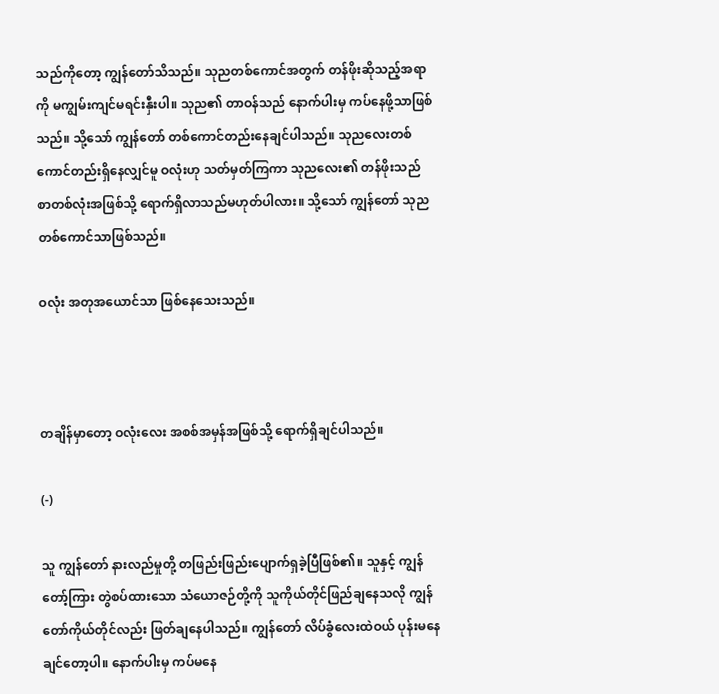သည်ကိုတော့ ကျွန်တော်သိသည်။ သုညတစ်ကောင်အတွက် တန်ဖိုးဆိုသည့်အရာကို မကျွမ်းကျင်မရင်းနှီးပါ။ သုည၏ တာဝန်သည် နောက်ပါးမှ ကပ်နေဖို့သာဖြစ်သည်။ သို့သော် ကျွန်တော် တစ်ကောင်တည်းနေချင်ပါသည်။ သုညလေးတစ်ကောင်တည်းရှိနေလျှင်မူ ဝလုံးဟု သတ်မှတ်ကြကာ သုညလေး၏ တန်ဖိုးသည် စာတစ်လုံးအဖြစ်သို့ ရောက်ရှိလာသည်မဟုတ်ပါလား။ သို့သော် ကျွန်တော် သုညတစ်ကောင်သာဖြစ်သည်။

ဝလုံး အတုအယောင်သာ ဖြစ်နေသေးသည်။



တချိန်မှာတော့ ဝလုံးလေး အစစ်အမှန်အဖြစ်သို့ ရောက်ရှိချင်ပါသည်။

(-)

သူ ကျွန်တော် နားလည်မှုတို့ တဖြည်းဖြည်းပျောက်ရှခဲ့ပြီဖြစ်၏။ သူနှင့် ကျွန်တော့်ကြား တွဲစပ်ထားသော သံယောဇဉ်တို့ကို သူကိုယ်တိုင်ဖြည်ချနေသလို ကျွန်တော်ကိုယ်တိုင်လည်း ဖြတ်ချနေပါသည်။ ကျွန်တော် လိပ်ခွံလေးထဲဝယ် ပုန်းမနေချင်တော့ပါ။ နောက်ပါးမှ ကပ်မနေ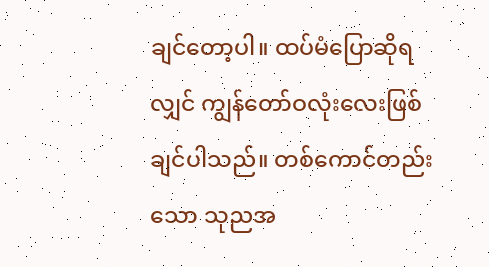ချင်တော့ပါ။ ထပ်မံပြောဆိုရလျှင် ကျွန်တော်ဝလုံးလေးဖြစ်ချင်ပါသည်။ တစ်ကောင်တည်းသော သုညအ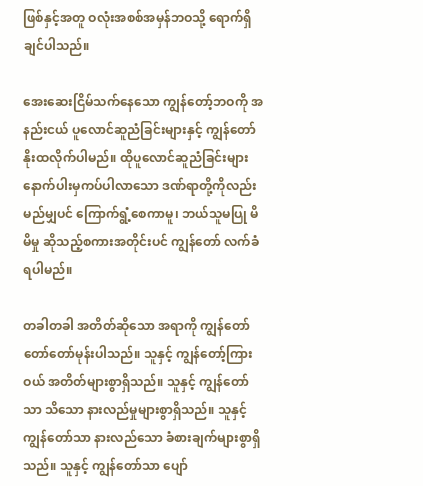ဖြစ်နှင့်အတူ ဝလုံးအစစ်အမှန်ဘဝသို့ ရောက်ရှိချင်ပါသည်။

အေးဆေးငြိမ်သက်နေသော ကျွန်တော့်ဘဝကို အနည်းငယ် ပူလောင်ဆူညံခြင်းများနှင့် ကျွန်တော် နိုးထလိုက်ပါမည်။ ထိုပူလောင်ဆူညံခြင်းများနောက်ပါးမှကပ်ပါလာသော ဒဏ်ရာတို့ကိုလည်း မည်မျှပင် ကြောက်ရွံ့စေကာမူ၊ ဘယ်သူမပြု မိမိမှု ဆိုသည့်စကားအတိုင်းပင် ကျွန်တော် လက်ခံရပါမည်။

တခါတခါ အတိတ်ဆိုသော အရာကို ကျွန်တော် တော်တော်မုန်းပါသည်။ သူနှင့် ကျွန်တော့်ကြားဝယ် အတိတ်များစွာရှိသည်။ သူနှင့် ကျွန်တော်သာ သိသော နားလည်မှုများစွာရှိသည်။ သူနှင့် ကျွန်တော်သာ နားလည်သော ခံစားချက်များစွာရှိသည်။ သူနှင့် ကျွန်တော်သာ ပျော်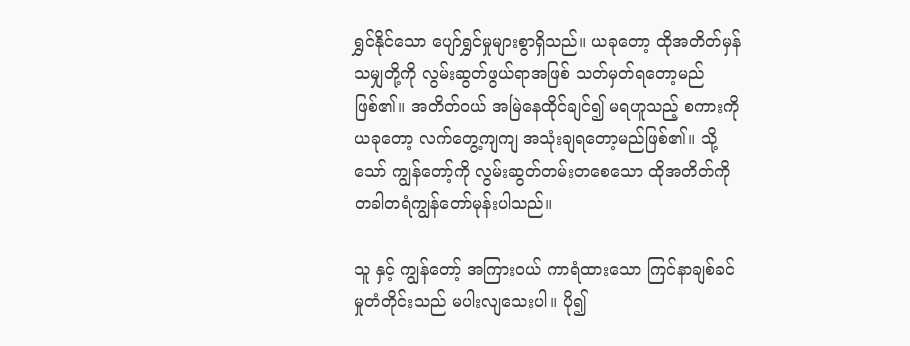ရွှင်နိုင်သော ပျော်ရွှင်မှုများစွာရှိသည်။ ယခုတော့ ထိုအတိတ်မှန်သမျှတို့ကို လွမ်းဆွတ်ဖွယ်ရာအဖြစ် သတ်မှတ်ရတော့မည်ဖြစ်၏။ အတိတ်ဝယ် အမြဲနေထိုင်ချင်၍ မရဟူသည့် စကားကို ယခုတော့ လက်တွေ့ကျကျ အသုံးချရတော့မည်ဖြစ်၏။ သို့သော် ကျွန်တော့်ကို လွမ်းဆွတ်တမ်းတစေသော ထိုအတိတ်ကို တခါတရံကျွန်တော်မုန်းပါသည်။

သူ နှင့် ကျွန်တော့် အကြားဝယ် ကာရံထားသော ကြင်နာချစ်ခင်မှုတံတိုင်းသည် မပါးလျသေးပါ။ ပို၍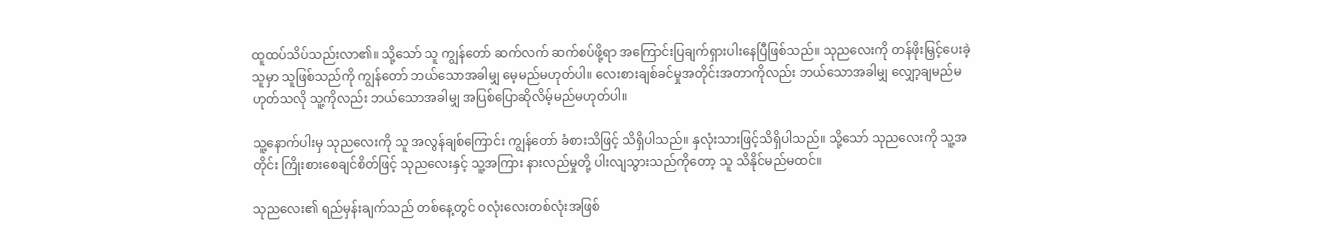ထူထပ်သိပ်သည်းလာ၏။ သို့သော် သူ ကျွန်တော် ဆက်လက် ဆက်စပ်ဖို့ရာ အကြောင်းပြချက်ရှားပါးနေပြီဖြစ်သည်။ သုညလေးကို တန်ဖိုးမြှင့်ပေးခဲ့သူမှာ သူဖြစ်သည်ကို ကျွန်တော် ဘယ်သောအခါမျှ မေ့မည်မဟုတ်ပါ။ လေးစားချစ်ခင်မှုအတိုင်းအတာကိုလည်း ဘယ်သောအခါမျှ လျှော့ချမည်မဟုတ်သလို သူ့ကိုလည်း ဘယ်သောအခါမျှ အပြစ်ပြောဆိုလိမ့်မည်မဟုတ်ပါ။

သူ့နောက်ပါးမှ သုညလေးကို သူ အလွန်ချစ်ကြောင်း ကျွန်တော် ခံစားသိဖြင့် သိရှိပါသည်။ နှလုံးသားဖြင့်သိရှိပါသည်။ သို့သော် သုညလေးကို သူ့အတိုင်း ကြိုးစားစေချင်စိတ်ဖြင့် သုညလေးနှင့် သူ့အကြား နားလည်မှုတို့ ပါးလျသွားသည်ကိုတော့ သူ သိနိုင်မည်မထင်။

သုညလေး၏ ရည်မှန်းချက်သည် တစ်နေ့တွင် ဝလုံးလေးတစ်လုံးအဖြစ်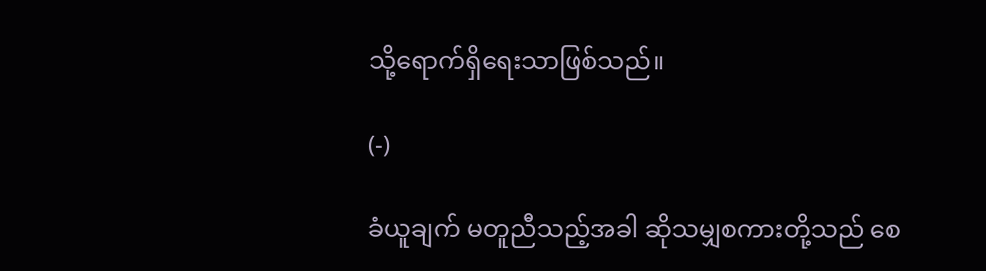သို့ရောက်ရှိရေးသာဖြစ်သည်။

(-)

ခံယူချက် မတူညီသည့်အခါ ဆိုသမျှစကားတို့သည် စေ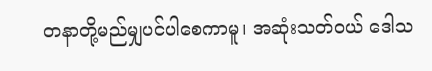တနာတို့မည်မျှပင်ပါစေကာမူ၊ အဆုံးသတ်ဝယ် ဒေါသ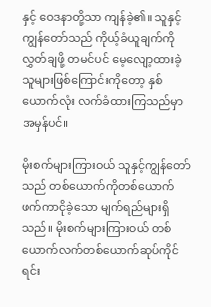နှင့် ဝေဒနာတို့သာ ကျန်ခဲ့၏။ သူနှင့် ကျွန်တော်သည် ကိုယ့်ခံယူချက်ကို လွှတ်ချဖို့ တမင်ပင် မေ့လျော့ထားခဲ့သူများဖြစ်ကြောင်းကိုတော့ နှစ်ယောက်လုံး လက်ခံထားကြသည်မှာ အမှန်ပင်။

မိုးစက်များကြားဝယ် သူနှင့်ကျွန်တော်သည် တစ်ယောက်ကိုတစ်ယောက် ဖက်ကာငိုခဲ့သော မျက်ရည်များရှိသည်။ မိုးစက်များကြားဝယ် တစ်ယောက်လက်တစ်ယောက်ဆုပ်ကိုင်ရင်း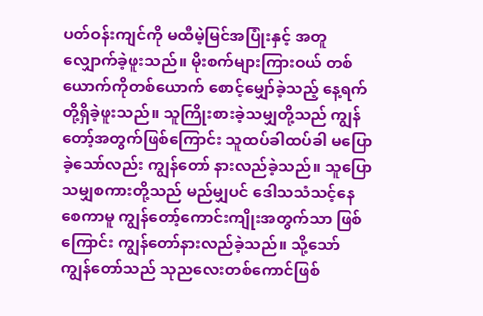ပတ်ဝန်းကျင်ကို မထီမဲ့မြင်အပြုံးနှင့် အတူလျှောက်ခဲ့ဖူးသည်။ မိုးစက်များကြားဝယ် တစ်ယောက်ကိုတစ်ယောက် စောင့်မျှော်ခဲ့သည့် နေ့ရက်တို့ရှိခဲ့ဖူးသည်။ သူကြိုးစားခဲ့သမျှတို့သည် ကျွန်တော့်အတွက်ဖြစ်ကြောင်း သူထပ်ခါထပ်ခါ မပြောခဲ့သော်လည်း ကျွန်တော် နားလည်ခဲ့သည်။ သူပြောသမျှစကားတို့သည် မည်မျှပင် ဒေါသသံသင့်နေစေကာမူ ကျွန်တော့်ကောင်းကျိုးအတွက်သာ ဖြစ်ကြောင်း ကျွန်တော်နားလည်ခဲ့သည်။ သို့သော် ကျွန်တော်သည် သုညလေးတစ်ကောင်ဖြစ်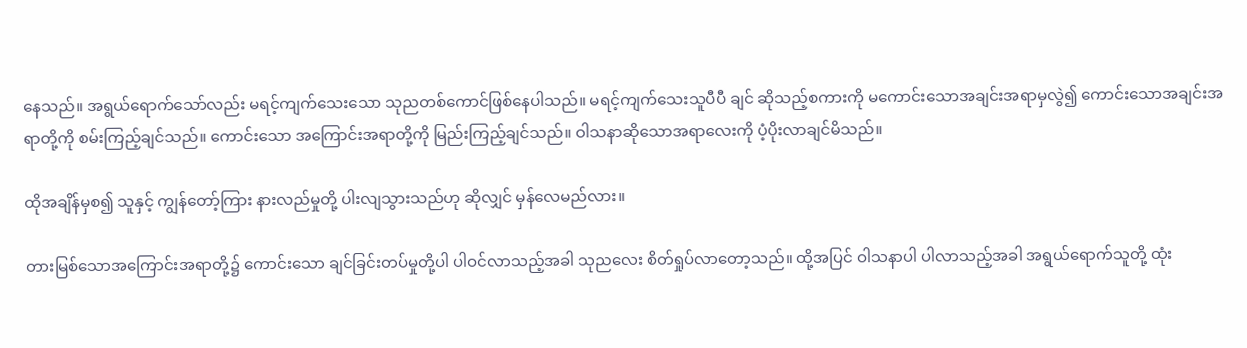နေသည်။ အရွယ်ရောက်သော်လည်း မရင့်ကျက်သေးသော သုညတစ်ကောင်ဖြစ်နေပါသည်။ မရင့်ကျက်သေးသူပီပီ ချင် ဆိုသည့်စကားကို မကောင်းသောအချင်းအရာမှလွဲ၍ ကောင်းသောအချင်းအရာတို့ကို စမ်းကြည့်ချင်သည်။ ကောင်းသော အကြောင်းအရာတို့ကို မြည်းကြည့်ချင်သည်။ ဝါသနာဆိုသောအရာလေးကို ပံ့ပိုးလာချင်မိသည်။

ထိုအချိန်မှစ၍ သူနှင့် ကျွန်တော့်ကြား နားလည်မှုတို့ ပါးလျသွားသည်ဟု ဆိုလျှင် မှန်လေမည်လား။

တားမြစ်သောအကြောင်းအရာတို့၌ ကောင်းသော ချင်ခြင်းတပ်မှုတို့ပါ ပါဝင်လာသည့်အခါ သုညလေး စိတ်ရှုပ်လာတော့သည်။ ထို့အပြင် ဝါသနာပါ ပါလာသည့်အခါ အရွယ်ရောက်သူတို့ ထုံး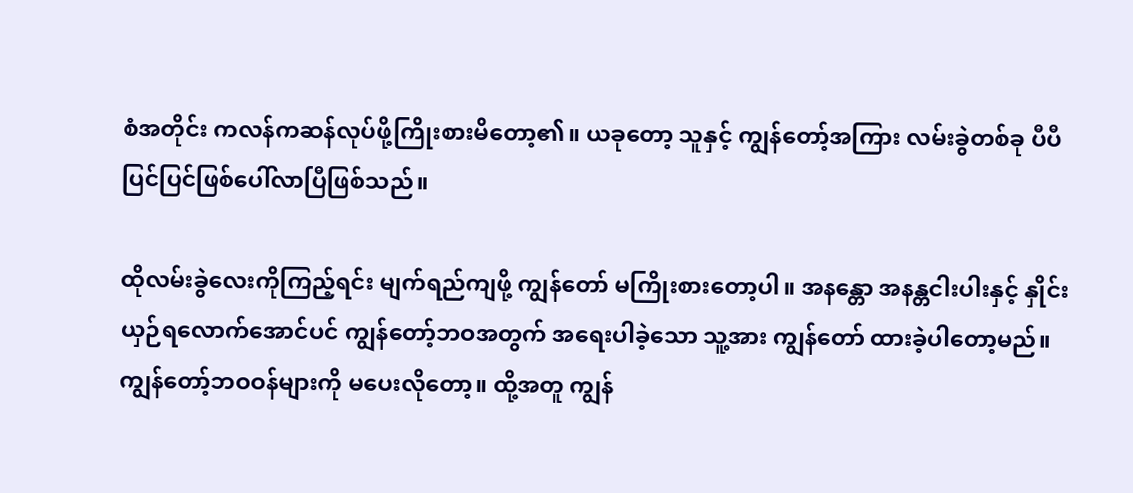စံအတိုင်း ကလန်ကဆန်လုပ်ဖို့ကြိုးစားမိတော့၏။ ယခုတော့ သူနှင့် ကျွန်တော့်အကြား လမ်းခွဲတစ်ခု ပီပီပြင်ပြင်ဖြစ်ပေါ်လာပြီဖြစ်သည်။

ထိုလမ်းခွဲလေးကိုကြည့်ရင်း မျက်ရည်ကျဖို့ ကျွန်တော် မကြိုးစားတော့ပါ။ အနန္တော အနန္တငါးပါးနှင့် နှိုင်းယှဉ်ရလောက်အောင်ပင် ကျွန်တော့်ဘဝအတွက် အရေးပါခဲ့သော သူ့အား ကျွန်တော် ထားခဲ့ပါတော့မည်။ ကျွန်တော့်ဘဝဝန်များကို မပေးလိုတော့။ ထို့အတူ ကျွန်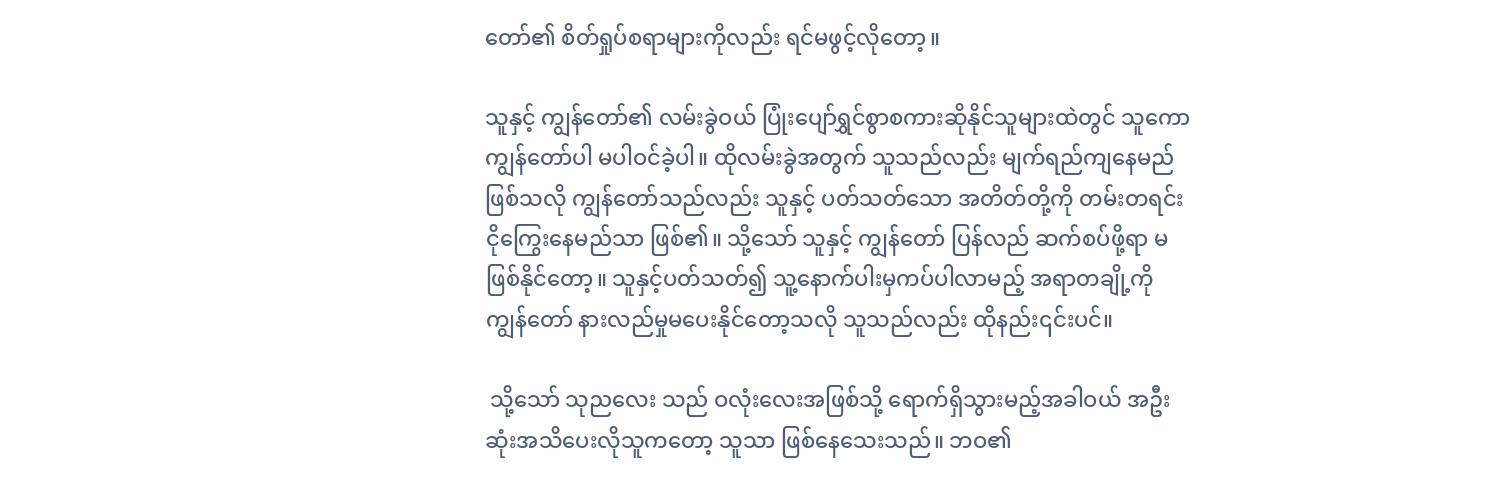တော်၏ စိတ်ရှုပ်စရာများကိုလည်း ရင်မဖွင့်လိုတော့။

သူနှင့် ကျွန်တော်၏ လမ်းခွဲဝယ် ပြုံးပျော်ရွှင်စွာစကားဆိုနိုင်သူများထဲတွင် သူကော ကျွန်တော်ပါ မပါဝင်ခဲ့ပါ။ ထိုလမ်းခွဲအတွက် သူသည်လည်း မျက်ရည်ကျနေမည်ဖြစ်သလို ကျွန်တော်သည်လည်း သူနှင့် ပတ်သတ်သော အတိတ်တို့ကို တမ်းတရင်း ငိုကြွေးနေမည်သာ ဖြစ်၏။ သို့သော် သူနှင့် ကျွန်တော် ပြန်လည် ဆက်စပ်ဖို့ရာ မဖြစ်နိုင်တော့။ သူနှင့်ပတ်သတ်၍ သူ့နောက်ပါးမှကပ်ပါလာမည့် အရာတချို့ကို ကျွန်တော် နားလည်မှုမပေးနိုင်တော့သလို သူသည်လည်း ထိုနည်း၎င်းပင်။

 သို့သော် သုညလေး သည် ဝလုံးလေးအဖြစ်သို့ ရောက်ရှိသွားမည့်အခါဝယ် အဦးဆုံးအသိပေးလိုသူကတော့ သူသာ ဖြစ်နေသေးသည်။ ဘဝ၏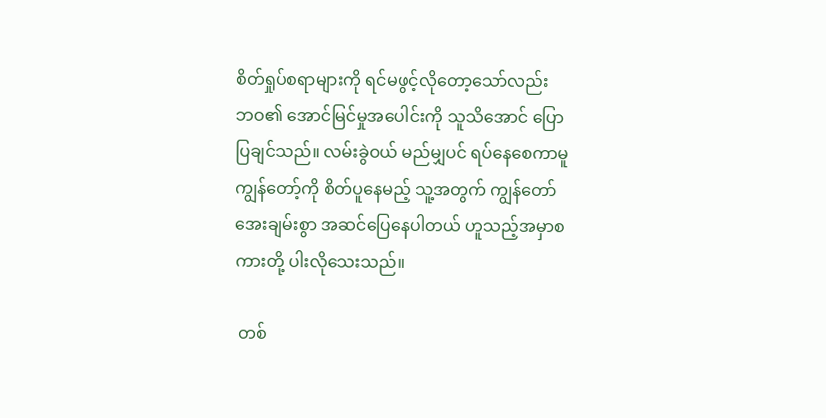စိတ်ရှုပ်စရာများကို ရင်မဖွင့်လိုတော့သော်လည်း ဘဝ၏ အောင်မြင်မှုအပေါင်းကို သူသိအောင် ပြောပြချင်သည်။ လမ်းခွဲဝယ် မည်မျှပင် ရပ်နေစေကာမူ ကျွန်တော့်ကို စိတ်ပူနေမည့် သူ့အတွက် ကျွန်တော် အေးချမ်းစွာ အဆင်ပြေနေပါတယ် ဟူသည့်အမှာစကားတို့ ပါးလိုသေးသည်။

 တစ်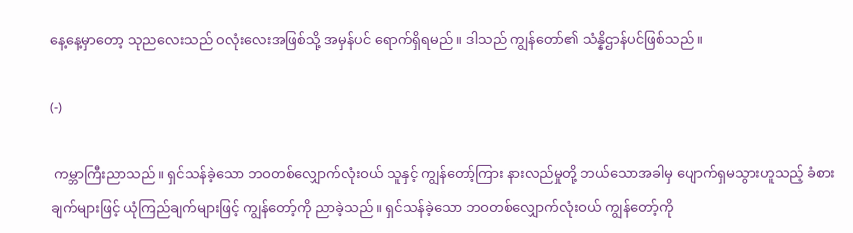နေ့နေ့မှာတော့ သုညလေးသည် ဝလုံးလေးအဖြစ်သို့ အမှန်ပင် ရောက်ရှိရမည်။ ဒါသည် ကျွန်တော်၏ သံန္နိဌာန်ပင်ဖြစ်သည်။

(-)

 ကမ္ဘာကြီးညာသည်။ ရှင်သန်ခဲ့သော ဘဝတစ်လျှောက်လုံးဝယ် သူနှင့် ကျွန်တော့်ကြား နားလည်မှုတို့ ဘယ်သောအခါမှ ပျောက်ရှမသွားဟူသည့် ခံစားချက်များဖြင့် ယုံကြည်ချက်များဖြင့် ကျွန်တော့်ကို ညာခဲ့သည်။ ရှင်သန်ခဲ့သော ဘဝတစ်လျှောက်လုံးဝယ် ကျွန်တော့်ကို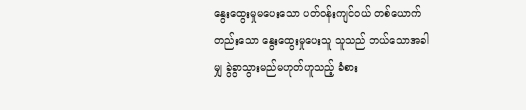နွေးထွေးမှုမပေးသော ပတ်ဝန်းကျင်ဝယ် တစ်ယောက်တည်းသော နွေးထွေးမှုပေးသူ သူသည် ဘယ်သောအခါမျှ ခွဲခွာသွားမည်မဟုတ်ဟူသည့် ခံစား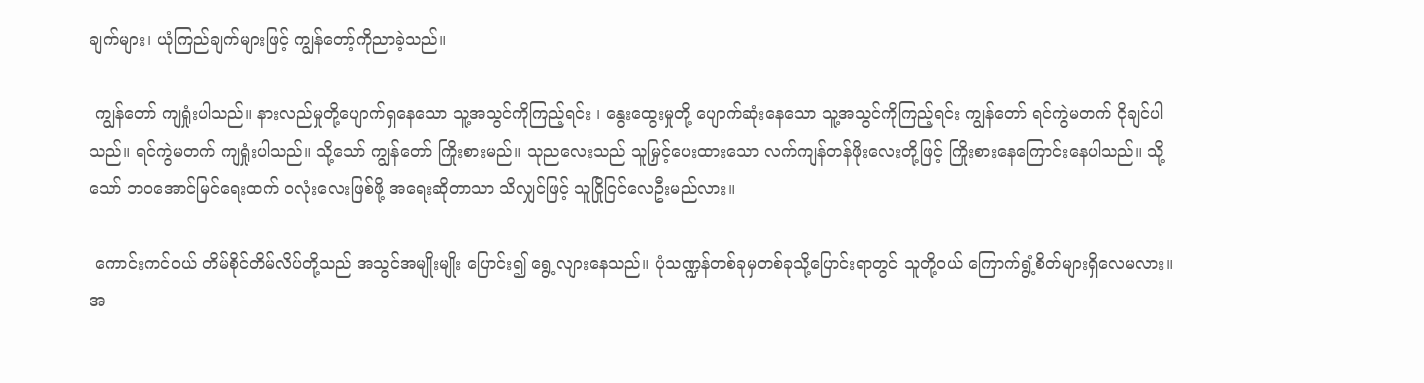ချက်များ၊ ယုံကြည်ချက်များဖြင့် ကျွန်တော့်ကိုညာခဲ့သည်။

 ကျွန်တော် ကျရှုံးပါသည်။ နားလည်မှုတို့ပျောက်ရှနေသော သူ့အသွင်ကိုကြည့်ရင်း ၊ နွေးထွေးမှုတို့ ပျောက်ဆုံးနေသော သူ့အသွင်ကိုကြည့်ရင်း ကျွန်တော် ရင်ကွဲမတက် ငိုချင်ပါသည်။ ရင်ကွဲမတက် ကျရှုံးပါသည်။ သို့သော် ကျွန်တော် ကြိုးစားမည်။ သုညလေးသည် သူမြှင့်ပေးထားသော လက်ကျန်တန်ဖိုးလေးတို့ဖြင့် ကြိုးစားနေကြောင်းနေပါသည်။ သို့သော် ဘဝအောင်မြင်ရေးထက် ဝလုံးလေးဖြစ်ဖို့ အရေးဆိုတာသာ သိလျှင်ဖြင့် သူငြိုငြင်လေဦးမည်လား။

 ကောင်းကင်ဝယ် တိမ်စိုင်တိမ်လိပ်တို့သည် အသွင်အမျိုးမျိုး ပြောင်း၍ ရွေ့လျားနေသည်။ ပုံသဏ္ဍန်တစ်ခုမှတစ်ခုသို့ပြောင်းရာတွင် သူတို့ဝယ် ကြောက်ရွံ့စိတ်များရှိလေမလား။ အ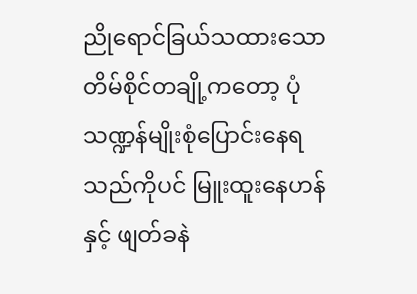ညိုရောင်ခြယ်သထားသော တိမ်စိုင်တချို့ကတော့ ပုံသဏ္ဍန်မျိုးစုံပြောင်းနေရသည်ကိုပင် မြူးထူးနေဟန်နှင့် ဖျတ်ခနဲ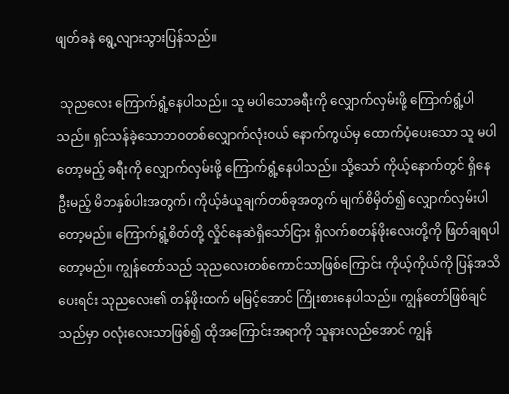ဖျတ်ခနဲ ရွေ့လျားသွားပြန်သည်။

 သုညလေး ကြောက်ရွံ့နေပါသည်။ သူ မပါသောခရီးကို လျှောက်လှမ်းဖို့ ကြောက်ရွံ့ပါသည်။ ရှင်သန်ခဲ့သောဘဝတစ်လျှောက်လုံးဝယ် နောက်ကွယ်မှ ထောက်ပံ့ပေးသော သူ မပါတော့မည့် ခရီးကို လျှောက်လှမ်းဖို့ ကြောက်ရွံ့နေပါသည်။ သို့သော် ကိုယ့်နောက်တွင် ရှိနေဦးမည့် မိဘနှစ်ပါးအတွက်၊ ကိုယ့်ခံယူချက်တစ်ခုအတွက် မျက်စိမှိတ်၍ လျှောက်လှမ်းပါတော့မည်။ ကြောက်ရွံ့စိတ်တို့ လှိုင်နေဆဲရှိသော်ငြား ရှိလက်စတန်ဖိုးလေးတို့ကို ဖြတ်ချရပါတော့မည်။ ကျွန်တော်သည် သုညလေးတစ်ကောင်သာဖြစ်ကြောင်း ကိုယ့်ကိုယ်ကို ပြန်အသိပေးရင်း သုညလေး၏ တန်ဖိုးထက် မမြင့်အောင် ကြိုးစားနေပါသည်။ ကျွန်တော်ဖြစ်ချင်သည်မှာ ဝလုံးလေးသာဖြစ်၍ ထိုအကြောင်းအရာကို သူနားလည်အောင် ကျွန်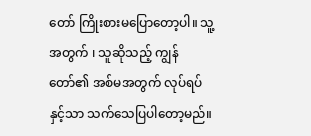တော် ကြိုးစားမပြောတော့ပါ။ သူ့အတွက် ၊ သူဆိုသည့် ကျွန်တော်၏ အစ်မအတွက် လုပ်ရပ်နှင့်သာ သက်သေပြပါတော့မည်။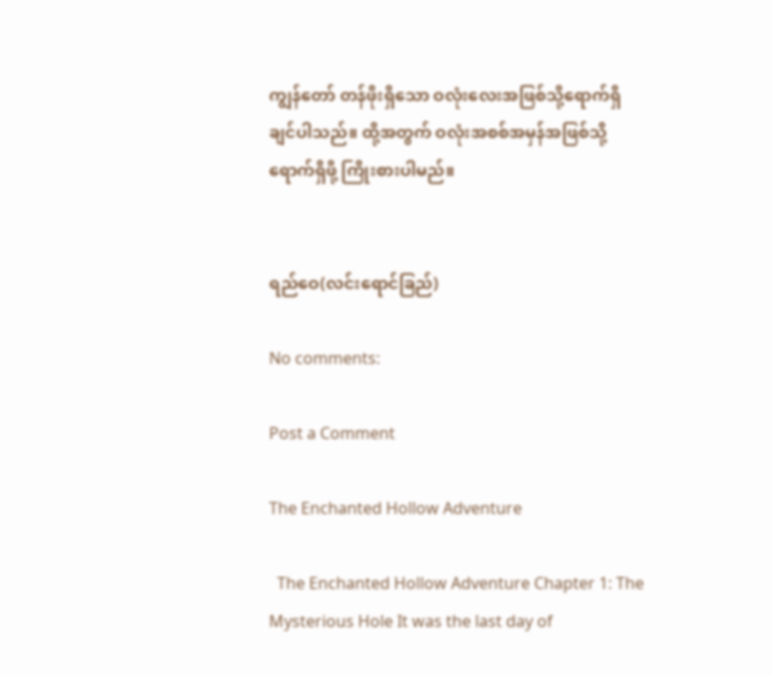ကျွန်တော် တန်ဖိုးရှိသော ဝလုံးလေးအဖြစ်သို့ရောက်ရှိချင်ပါသည်။ ထို့အတွက် ဝလုံးအစစ်အမှန်အဖြစ်သို့ ရောက်ရှိဖို့ ကြိုးစားပါမည်။


ရည်ဝေ(လင်းရောင်ခြည်)

No comments:

Post a Comment

The Enchanted Hollow Adventure

  The Enchanted Hollow Adventure Chapter 1: The Mysterious Hole It was the last day of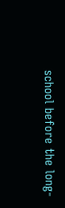school before the long-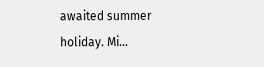awaited summer holiday. Mi...